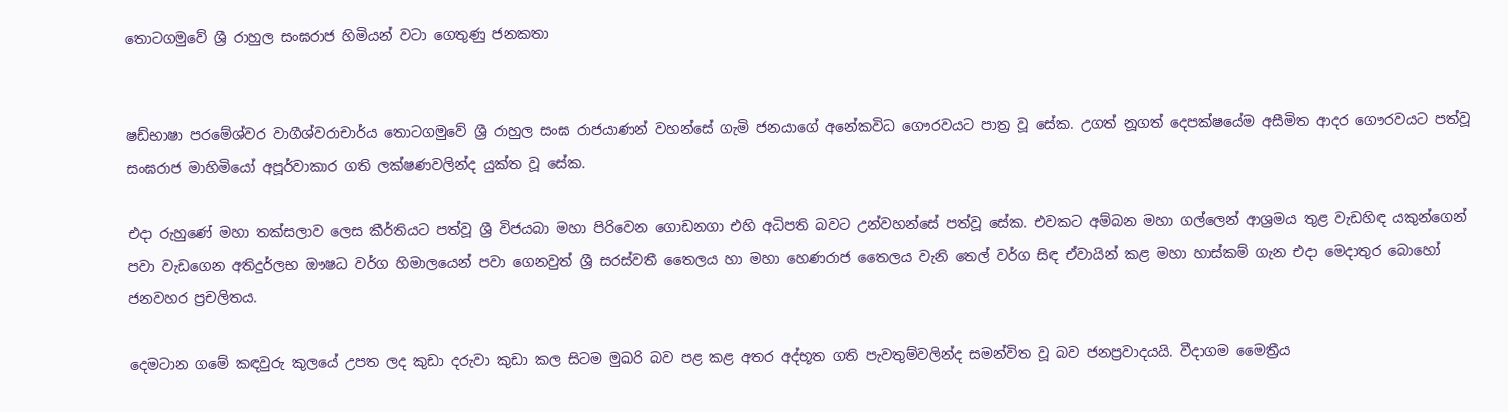තොටගමුවේ ශ්‍රී රාහුල සංඝරාජ හිමියන් වටා ගෙතුණු ජනකතා


ෂඩ්භාෂා පරමේශ්වර වාගීශ්වරාචාර්ය තොටගමුවේ ශ්‍රී රාහුල සංඝ රාජයාණන් වහන්සේ ගැමි ජනයාගේ අනේකවිධ ගෞරවයට පාත්‍ර වූ සේක. උගත් නූගත් දෙපක්ෂයේම අසීමිත ආදර ගෞරවයට පත්වූ සංඝරාජ මාහිමියෝ අපූර්වාකාර ගති ලක්ෂණවලින්ද යුක්ත වූ සේක.

එදා රුහුණේ මහා තක්සලාව ලෙස කීර්තියට පත්වූ ශ්‍රී විජයබා මහා පිරිවෙන ගොඩනගා එහි අධිපති බවට උන්වහන්සේ පත්වූ සේක. එවකට අම්බන මහා ගල්ලෙන් ආශ්‍රමය තුළ වැඩහිඳ යකුන්ගෙන් පවා වැඩගෙන අතිදුර්ලභ ඖෂධ වර්ග හිමාලයෙන් පවා ගෙනවුත් ශ්‍රී සරස්වතී තෛලය හා මහා හෙණරාජ තෛලය වැනි තෙල් වර්ග සිඳ ඒවායින් කළ මහා හාස්කම් ගැන එදා මෙදාතුර බොහෝ ජනවහර ප්‍රචලිතය.

දෙමටාන ගමේ කඳවුරු කුලයේ උපත ලද කුඩා දරුවා කුඩා කල සිටම මුඛරි බව පළ කළ අතර අද්භූත ගති පැවතුම්වලින්ද සමන්විත වූ බව ජනප්‍රවාදයයි. වීදාගම මෛත්‍රීය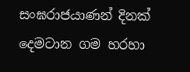සංඝරාජයාණන් දිනක් දෙමටාන ගම හරහා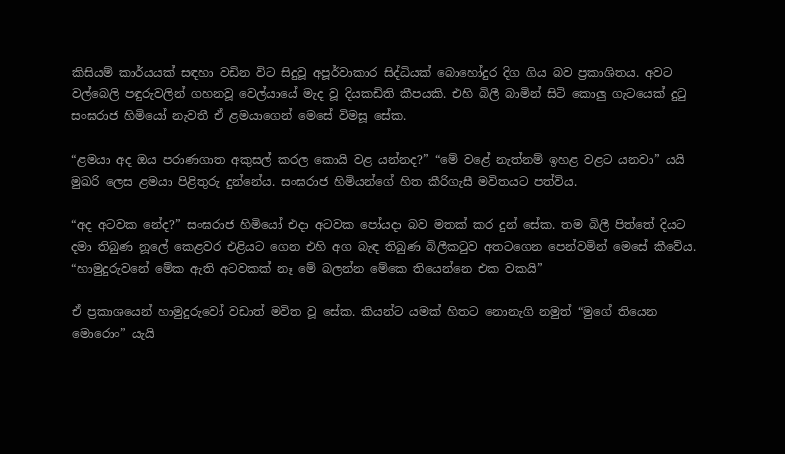කිසියම් කාර්යයක් සඳහා වඩින විට සිදුවූ අපූර්වාකාර සිද්ධියක් බොහෝදුර දිග ගිය බව ප්‍රකාශිතය. අවට වල්බෙලි පඳුරුවලින් ගහනවූ වෙල්යායේ මැද වූ දියකඩිති කීපයකි. එහි බිලී බාමින් සිටි කොලු ගැටයෙක් දුටු සංඝරාජ හිමියෝ නැවතී ඒ ළමයාගෙන් මෙසේ විමසූ සේක.

“ළමයා අද ඔය පරාණගාත අකුසල් කරල කොයි වළ යන්නද?” “මේ වළේ නැත්නම් ඉහළ වළට යනවා” යයි මුඛරි ලෙස ළමයා පිළිතුරු දුන්නේය. සංඝරාජ හිමියන්ගේ හිත කීරිගැසී මවිතයට පත්විය.

“අද අටවක නේද?” සංඝරාජ හිමියෝ එදා අටවක පෝයදා බව මතක් කර දුන් සේක. තම බිලී පිත්තේ දියට දමා තිබුණ නූලේ කෙළවර එළියට ගෙන එහි අග බැඳ තිබුණ බිලීකටුව අතටගෙන පෙන්වමින් මෙසේ කීවේය.
“හාමුදුරුවනේ මේක ඇති අටවකක් නෑ මේ බලන්න මේකෙ තියෙන්නෙ එක වකයි”

ඒ ප්‍රකාශයෙන් හාමුදුරුවෝ වඩාත් මවිත වූ සේක. කියන්ට යමක් හිතට නොනැගි නමුත් “මුගේ තියෙන මොරොං” යැයි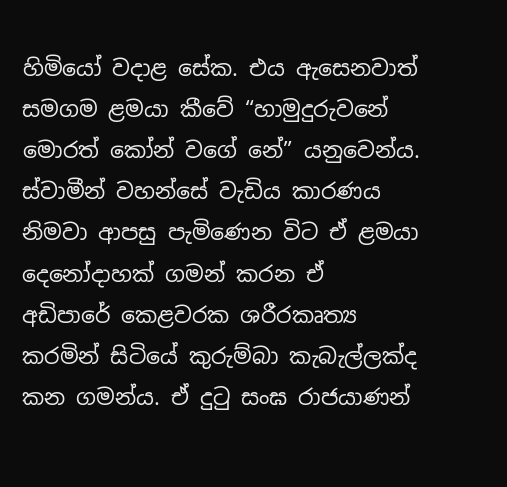හිමියෝ වදාළ සේක. එය ඇසෙනවාත් සමගම ළමයා කීවේ “හාමුදුරුවනේ මොරත් කෝන් වගේ නේ” යනුවෙන්ය. ස්වාමීන් වහන්සේ වැඩිය කාරණය නිමවා ආපසු පැමිණෙන විට ඒ ළමයා දෙනෝදාහක් ගමන් කරන ඒ අඩිපාරේ කෙළවරක ශරීරකෘත්‍ය කරමින් සිටියේ කුරුම්බා කැබැල්ලක්ද කන ගමන්ය. ඒ දුටු සංඝ රාජයාණන්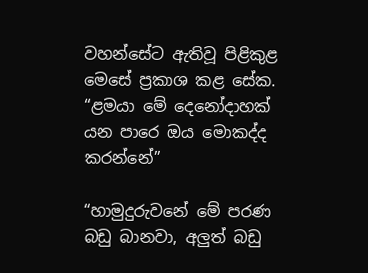වහන්සේට ඇතිවූ පිළිකුළ මෙසේ ප්‍රකාශ කළ සේක. “ළමයා මේ දෙනෝදාහක් යන පාරෙ ඔය මොකද්ද කරන්නේ”

“හාමුදුරුවනේ මේ පරණ බඩු බානවා, අලුත් බඩු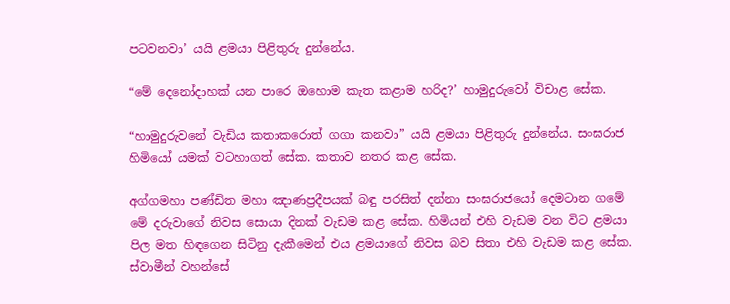පටවනවා’ යයි ළමයා පිළිතුරු දුන්නේය.

“මේ දෙනෝදාහක් යන පාරෙ ඔහොම කැත කළාම හරිද?’ හාමුදුරුවෝ විචාළ සේක.

“හාමුදුරුවනේ වැඩිය කතාකරොත් ගගා කනවා” යයි ළමයා පිළිතුරු දුන්නේය. සංඝරාජ හිමියෝ යමක් වටහාගත් සේක. කතාව නතර කළ සේක.

අග්ගමහා පණ්ඩිත මහා ඤාණප්‍රදීපයක් බඳු පරසිත් දන්නා සංඝරාජයෝ දෙමටාන ගමේ මේ දරුවාගේ නිවස සොයා දිනක් වැඩම කළ සේක. හිමියන් එහි වැඩම වන විට ළමයා පිල මත හිඳගෙන සිටිනු දැකීමෙන් එය ළමයාගේ නිවස බව සිතා එහි වැඩම කළ සේක. ස්වාමීන් වහන්සේ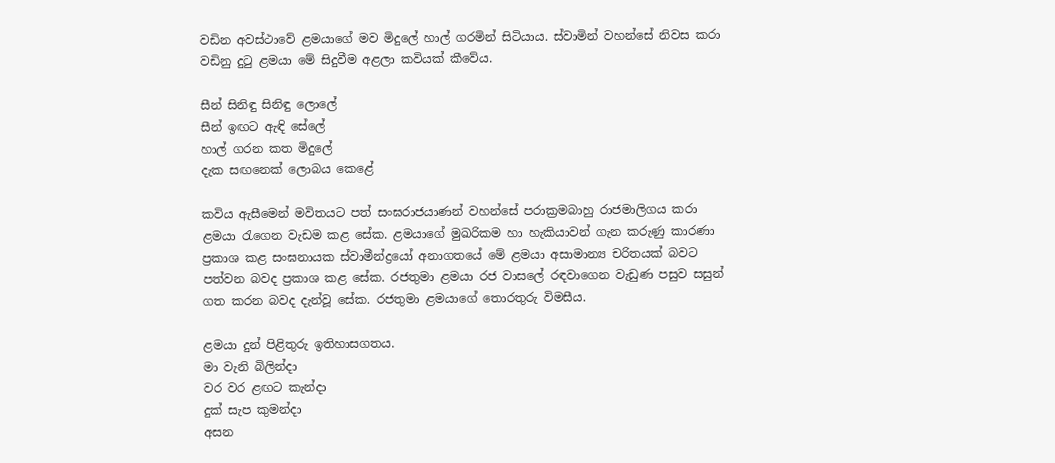වඩින අවස්ථාවේ ළමයාගේ මව මිදුලේ හාල් ගරමින් සිටියාය. ස්වාමින් වහන්සේ නිවස කරා වඩිනු දුටු ළමයා මේ සිදුවීම අළලා කවියක් කීවේය.

සීන් සිනිඳු සිනිඳු ලොලේ
සීන් ඉඟට ඇඳි සේලේ
හාල් ගරන කත මිදුලේ
දැක සඟනෙක් ලොබය කෙළේ

කවිය ඇසීමෙන් මවිතයට පත් සංඝරාජයාණන් වහන්සේ පරාක්‍රමබාහු රාජමාලිගය කරා ළමයා රැගෙන වැඩම කළ සේක. ළමයාගේ මුඛරිකම හා හැකියාවන් ගැන කරුණු කාරණා ප්‍රකාශ කළ සංඝනායක ස්වාමීන්ද්‍රයෝ අනාගතයේ මේ ළමයා අසාමාන්‍ය චරිතයක් බවට පත්වන බවද ප්‍රකාශ කළ සේක. රජතුමා ළමයා රජ වාසලේ රඳවාගෙන වැඩුණ පසුව සසුන් ගත කරන බවද දැන්වූ සේක. රජතුමා ළමයාගේ තොරතුරු විමසීය.

ළමයා දුන් පිළිතුරු ඉතිහාසගතය.
මා වැනි බිලින්දා
වර වර ළඟට කැන්දා
දුක් සැප කුමන්දා
අසන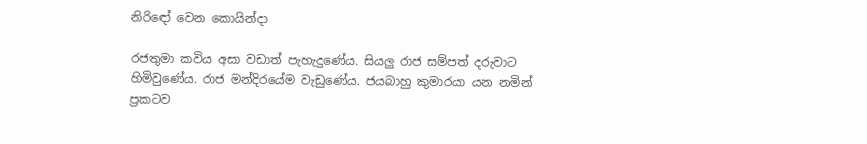නිරිඳෝ වෙන කොයින්දා

රජතුමා කවිය අසා වඩාත් පැහැදුණේය. සියලු රාජ සම්පත් දරුවාට හිමිවුණේය. රාජ මන්දිරයේම වැඩුණේය. ජයබාහු කුමාරයා යන නමින් ප්‍රකටව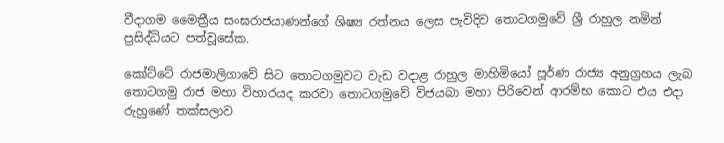වීදාගම මෛත්‍රීය සංඝරාජයාණන්ගේ ශිෂ්‍ය රත්නය ලෙස පැවිදිව තොටගමුවේ ශ්‍රී රාහුල නමින් ප්‍රසිද්ධියට පත්වූසේක.

කෝට්ටේ රාජමාලිගාවේ සිට තොටගමුවට වැඩ වදාළ රාහුල මාහිමියෝ පූර්ණ රාජ්‍ය අනුග්‍රහය ලැබ තොටගමු රාජ මහා විහාරයද කරවා තොටගමුවේ විජයබා මහා පිරිවෙන් ආරම්භ කොට එය එදා රුහුණේ තක්සලාව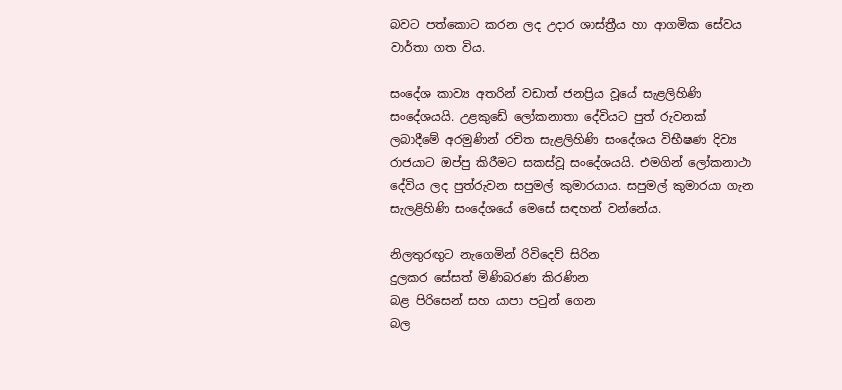බවට පත්කොට කරන ලද උදාර ශාස්ත්‍රීය හා ආගමික සේවය වාර්තා ගත විය.

සංදේශ කාව්‍ය අතරින් වඩාත් ජනප්‍රිය වූයේ සැළලිහිණි සංදේශයයි. උළකුඩේ ලෝකනාතා දේවියට පුත් රුවනක් ලබාදීමේ අරමුණින් රචිත සැළලිහිණි සංදේශය විභීෂණ දිව්‍ය රාජයාට ඔප්පු කිරීමට සකස්වූ සංදේශයයි. එමගින් ලෝකනාථා දේවිය ලද පුත්රුවන සපුමල් කුමාරයාය. සපුමල් කුමාරයා ගැන සැලළිහිණි සංදේශයේ මෙසේ සඳහන් වන්නේය.

නිලතුරඟුට නැගෙමින් රිවිදෙව් සිරින
දුලකර සේසත් මිණිබරණ කිරණින
බළ පිරිසෙන් සහ යාපා පටුන් ගෙන
බල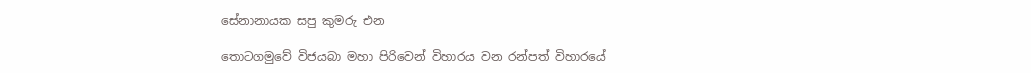සේනානායක සපු කුමරු එන

තොටගමුවේ විජයබා මහා පිරිවෙන් විහාරය වන රන්පත් විහාරයේ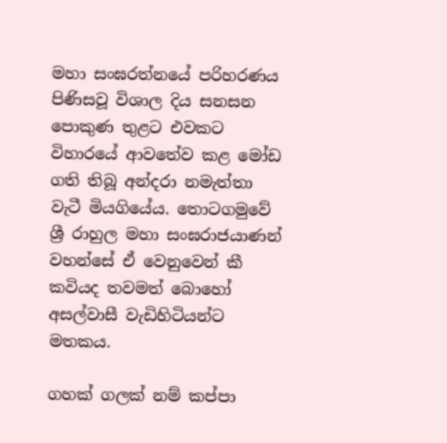මහා සංඝරත්නයේ පරිහරණය පිණිසවූ විශාල දිය සනසන පොකුණ තුළට එවකට විහාරයේ ආවතේව කළ මෝඩ ගති තිබූ අන්දරා නමැත්තා වැටී මියගියේය. තොටගමුවේ ශ්‍රී රාහුල මහා සංඝරාජයාණන් වහන්සේ ඒ වෙනුවෙන් කී කවියද තවමත් බොහෝ අසල්වාසී වැඩිහිටියන්ට මතකය.

ගහක් ගලක් නම් කප්පා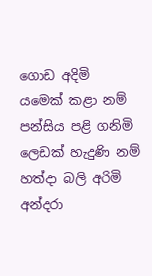ගොඩ අදිමි
යමෙක් කළා නම් පන්සිය පළි ගනිමි
ලෙඩක් හැදුණි නම් හත්දා බලි අරිමි
අන්දරා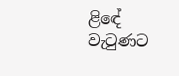ළිඳේ වැටුණට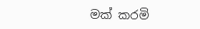මක් කරමි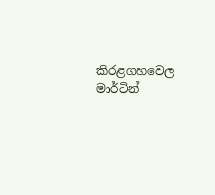කිරළගහවෙල මාර්ටින්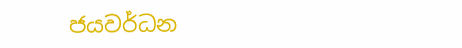ජයවර්ධන